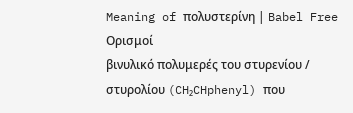Meaning of πολυστερίνη | Babel Free
Ορισμοί
βινυλικό πολυμερές του στυρενίου / στυρολίου (CH₂CHphenyl) που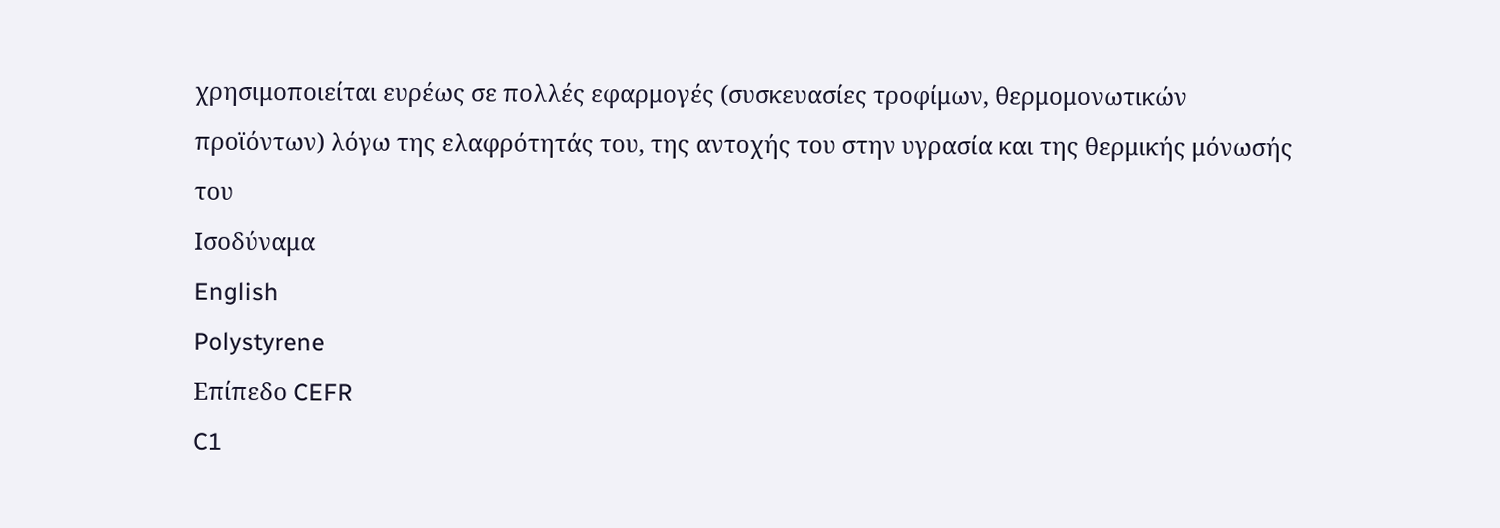χρησιμοποιείται ευρέως σε πολλές εφαρμογές (συσκευασίες τροφίμων, θερμομονωτικών προϊόντων) λόγω της ελαφρότητάς του, της αντοχής του στην υγρασία και της θερμικής μόνωσής του
Ισοδύναμα
English
Polystyrene
Επίπεδο CEFR
C1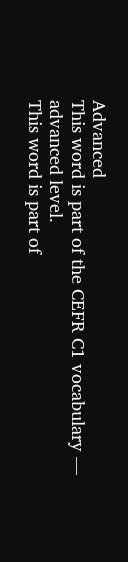Advanced
This word is part of the CEFR C1 vocabulary — advanced level.
This word is part of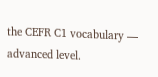the CEFR C1 vocabulary — advanced level.